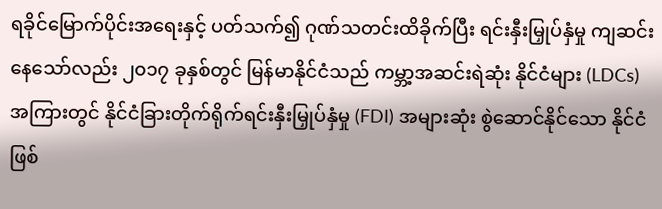ရခိုင်မြောက်ပိုင်းအရေးနှင့် ပတ်သက်၍ ဂုဏ်သတင်းထိခိုက်ပြီး ရင်းနှီးမြှုပ်နှံမှု ကျဆင်းနေသော်လည်း ၂၀၁၇ ခုနှစ်တွင် မြန်မာနိုင်ငံသည် ကမ္ဘာ့အဆင်းရဲဆုံး နိုင်ငံများ (LDCs) အကြားတွင် နိုင်ငံခြားတိုက်ရိုက်ရင်းနှီးမြှုပ်နှံမှု (FDI) အများဆုံး စွဲဆောင်နိုင်သော နိုင်ငံဖြစ်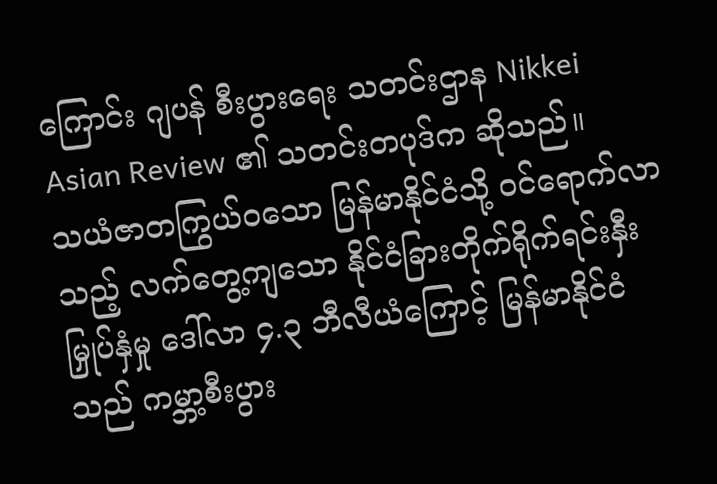ကြောင်း ဂျပန် စီးပွားရေး သတင်းဌာန Nikkei Asian Review ၏ သတင်းတပုဒ်က ဆိုသည်။
သယံဇာတကြွယ်ဝသော မြန်မာနိုင်ငံသို့ ဝင်ရောက်လာသည့် လက်တွေ့ကျသော နိုင်ငံခြားတိုက်ရိုက်ရင်းနှီးမြှုပ်နှံမှု ဒေါ်လာ ၄.၃ ဘီလီယံကြောင့် မြန်မာနိုင်ငံသည် ကမ္ဘာ့စီးပွား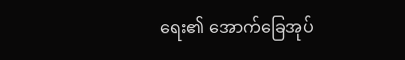ရေး၏ အောက်ခြေအုပ်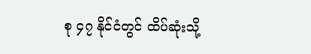စု ၄၇ နိုင်ငံတွင် ထိပ်ဆုံးသို့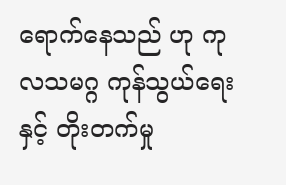ရောက်နေသည် ဟု ကုလသမဂ္ဂ ကုန်သွယ်ရေးနှင့် တိုးတက်မှု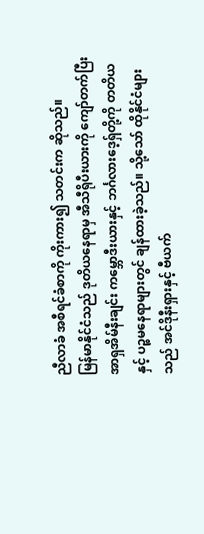ညီလာခံ အစီရင်ခံစာကို ကိုးကား၍ သတင်းက ဆိုသည်။
မြန်မာနိုင်ငံသည် ဒုတိယနေရာမှ အီသီရိုပီးယားကို ကျော်တက်ပြီး အာရှအိမ်နီးချင်း ကမ္ဘောဒီးယားနှင့် ဘင်္ဂလားဒေ့ရှ်တို့ကို တတိယနှင့် ပဉ္စမနေရာများတွင် ချန်ထားခဲ့သည်။ သို့သော် ထိုနိုင်ငံများသည် အင်ဒိုနီးရှားနှင့် ဗီယက်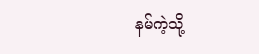နမ်ကဲ့သို့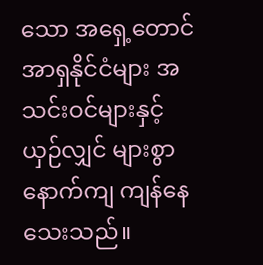သော အရှေ့တောင်အာရှနိုင်ငံများ အသင်းဝင်များနှင့် ယှဉ်လျှင် များစွာ နောက်ကျ ကျန်နေသေးသည်။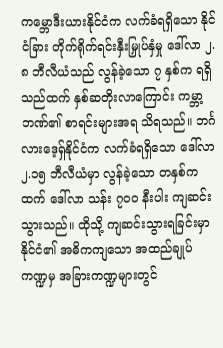ကမ္ဘောဒီးယားနိုင်ငံက လက်ခံရရှိသော နိုင်ငံခြား တိုက်ရိုက်ရင်းနှီးမြှုပ်နှံမှု ဒေါ်လာ ၂.၈ ဘီလီယံသည် လွန်ခဲ့သော ၇ နှစ်က ရရှိသည်ထက် နှစ်ဆတိုးလာကြောင်း ကမ္ဘာ့ဘဏ်၏ စာရင်းများအရ သိရသည်။ ဘင်္ဂလားဒေ့ရှ်နိုင်ငံက လက်ခံရရှိသော ဒေါ်လာ ၂.၁၅ ဘီလီယံမှာ လွန်ခဲ့သော တနှစ်ကထက် ဒေါ်လာ သန်း ၇၀၀ နီးပါး ကျဆင်းသွားသည်။ ထိုသို့ ကျဆင်းသွားရခြင်းမှာ နိုင်ငံ၏ အဓိကကျသော အထည်ချုပ်ကဏ္ဍမှ အခြားကဏ္ဍများတွင်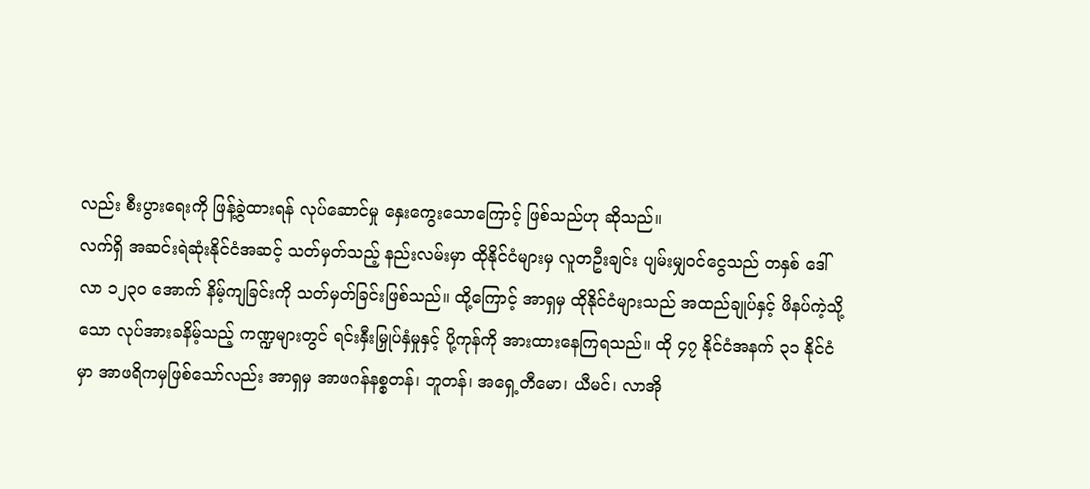လည်း စီးပွားရေးကို ဖြန့်ခွဲထားရန် လုပ်ဆောင်မှု နှေးကွေးသောကြောင့် ဖြစ်သည်ဟု ဆိုသည်။
လက်ရှိ အဆင်းရဲဆုံးနိုင်ငံအဆင့် သတ်မှတ်သည့် နည်းလမ်းမှာ ထိုနိုင်ငံများမှ လူတဦးချင်း ပျမ်းမျှဝင်ငွေသည် တနှစ် ဒေါ်လာ ၁၂၃၀ အောက် နိမ့်ကျခြင်းကို သတ်မှတ်ခြင်းဖြစ်သည်။ ထို့ကြောင့် အာရှမှ ထိုနိုင်ငံများသည် အထည်ချုပ်နှင့် ဖိနပ်ကဲ့သို့သော လုပ်အားခနိမ့်သည့် ကဏ္ဍများတွင် ရင်းနှီးမြှုပ်နှံမှုနှင့် ပို့ကုန်ကို အားထားနေကြရသည်။ ထို ၄၇ နိုင်ငံအနက် ၃၁ နိုင်ငံမှာ အာဖရိကမှဖြစ်သော်လည်း အာရှမှ အာဖဂန်နစ္စတန်၊ ဘူတန်၊ အရှေ့တီမော၊ ယီမင်၊ လာအို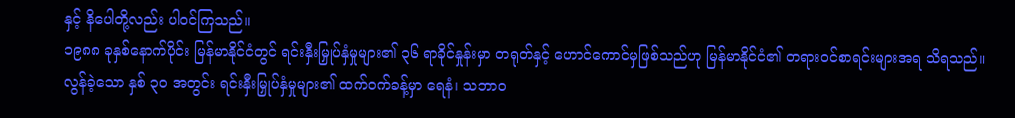နှင့် နိပေါတို့လည်း ပါဝင်ကြသည်။
၁၉၈၈ ခုနှစ်နောက်ပိုင်း မြန်မာနိုင်ငံတွင် ရင်းနှီးမြှုပ်နှံမှုများ၏ ၃၆ ရာခိုင်နှုန်းမှာ တရုတ်နှင့် ဟောင်ကောင်မှဖြစ်သည်ဟု မြန်မာနိုင်ငံ၏ တရားဝင်စာရင်းများအရ သိရသည်။
လွန်ခဲ့သော နှစ် ၃၀ အတွင်း ရင်းနှီးမြှုပ်နှံမှုများ၏ ထက်ဝက်ခန့်မှာ ရေနံ၊ သဘာဝ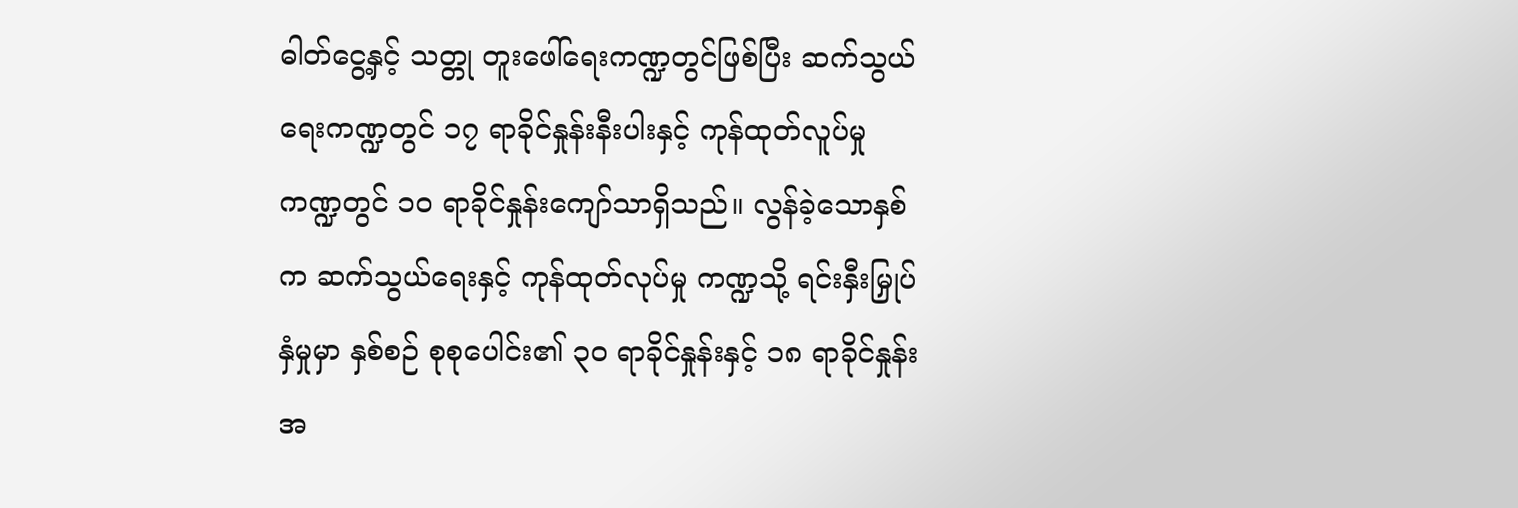ဓါတ်ငွေ့နှင့် သတ္တု တူးဖေါ်ရေးကဏ္ဍတွင်ဖြစ်ပြီး ဆက်သွယ်ရေးကဏ္ဍတွင် ၁၇ ရာခိုင်နှုန်းနီးပါးနှင့် ကုန်ထုတ်လူပ်မှုကဏ္ဍတွင် ၁၀ ရာခိုင်နှုန်းကျော်သာရှိသည်။ လွန်ခဲ့သောနှစ်က ဆက်သွယ်ရေးနှင့် ကုန်ထုတ်လုပ်မှု ကဏ္ဍသို့ ရင်းနှီးမြှုပ်နှံမှုမှာ နှစ်စဉ် စုစုပေါင်း၏ ၃၀ ရာခိုင်နှုန်းနှင့် ၁၈ ရာခိုင်နှုန်း အ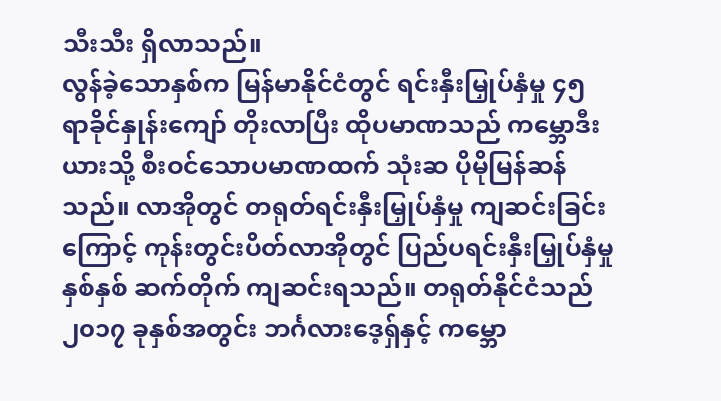သီးသီး ရှိလာသည်။
လွန်ခဲ့သောနှစ်က မြန်မာနိုင်ငံတွင် ရင်းနှီးမြှုပ်နှံမှု ၄၅ ရာခိုင်နှုန်းကျော် တိုးလာပြီး ထိုပမာဏသည် ကမ္ဘောဒီးယားသို့ စီးဝင်သောပမာဏထက် သုံးဆ ပိုမိုမြန်ဆန်သည်။ လာအိုတွင် တရုတ်ရင်းနှီးမြှုပ်နှံမှု ကျဆင်းခြင်းကြောင့် ကုန်းတွင်းပိတ်လာအိုတွင် ပြည်ပရင်းနှီးမြှုပ်နှံမှု နှစ်နှစ် ဆက်တိုက် ကျဆင်းရသည်။ တရုတ်နိုင်ငံသည် ၂၀၁၇ ခုနှစ်အတွင်း ဘင်္ဂလားဒေ့ရှ်နှင့် ကမ္ဘော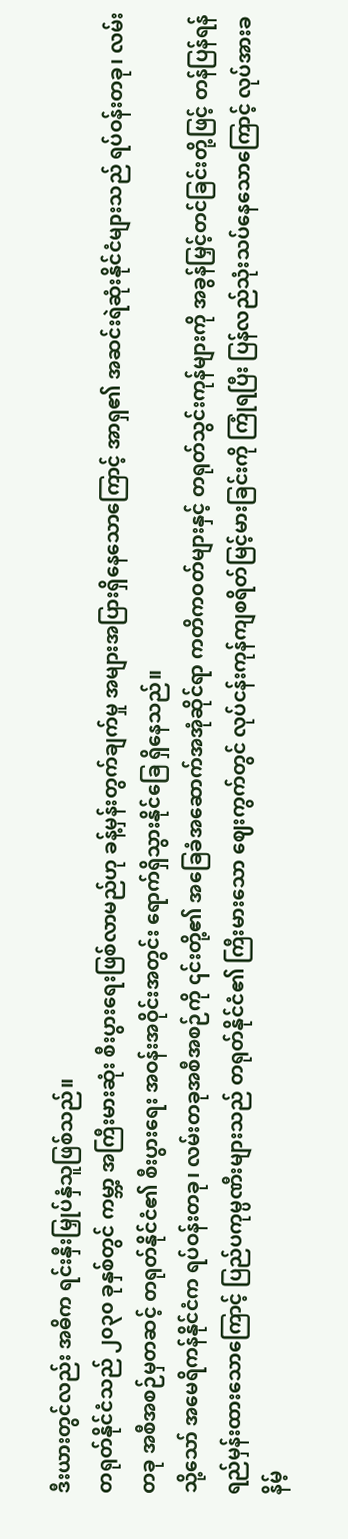ဒီးယားတွင်လည်း အဓိက ရင်းနှီးမြှုပ်နှံသူဖြစ်သည်။
တရုတ်နိုင်ငံသည် ၂၀၃၀ ခုနှစ်တွင် ကမ္ဘာ့ အကြီးမားဆုံး စီးပွားရေးဖြစ်လာမည်ဟု ခန့်မှန်းတွက်ချက်မှု အများအပြားရှိနေသောကြောင့် အာရှ၏ အဆင်းရဲဆုံးနိုင်ငံများသည် ရပ်ဝန်းတခု၊ လမ်းတခု အစီအစဉ်မှတဆင့် တရုတ်နိုင်ငံ၏ စီးပွားရေး အဝန်းအဝိုင်းအတွင်း ရောက်ရှိသွားနိုင်ခြေ ရှိနေသည်။
သို့သော် အမေရိကန်နိုင်ငံက ရပ်ဝန်းတခု၊ လမ်းတခုအစီအစဉ်ကို ၎င်းတို့၏ အခြေခံအဆောက်အအုံဆိုင်ရာ ကတိကဝတ်များနှင့် တရုတ်သွင်းကုန်များကို အခွန်မြှင့်တင်ခြင်းတို့ဖြင့် တန်ပြန်ရန် ရည်မှန်းထားသောကြောင့် ပြည်ပကုမ္ပဏီးများသည် တရုတ်နိုင်ငံ၏ ကြီးမားသော ဈေးကွက်တွင် လုပ်ငန်းကုန်ကျစရိတ်မြင့်မားခြင်းကို ကြုံရပြီး ပြန်လည်သုံးသပ်နေသောကြောင့် လုပ်အားခနိမ့်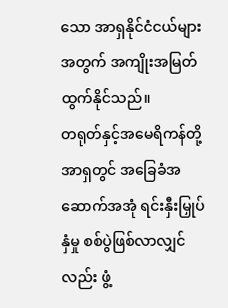သော အာရှနိုင်ငံငယ်များအတွက် အကျိုးအမြတ် ထွက်နိုင်သည်။
တရုတ်နှင့်အမေရိကန်တို့ အာရှတွင် အခြေခံအဆောက်အအုံ ရင်းနှီးမြှုပ်နှံမှု စစ်ပွဲဖြစ်လာလျှင်လည်း ဖွံ့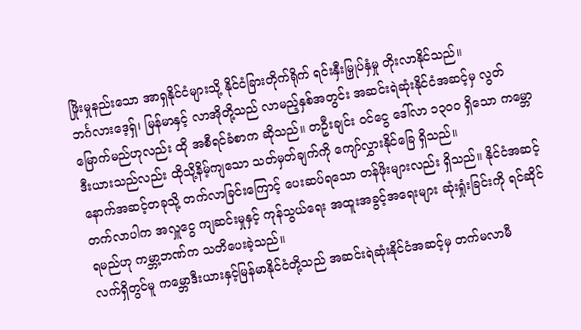ဖြိုးမှုနည်းသော အာရှနိုင်ငံများသို့ နိုင်ငံခြားတိုက်ရိုက် ရင်းနှီးမြှုပ်နှံမှု တိုးလာနိုင်သည်။
ဘင်္ဂလားဒေ့ရှ်၊ မြန်မာနှင့် လာအိုတို့သည် လာမည့်နှစ်အတွင်း အဆင်းရဲဆုံးနိုင်ငံအဆင့်မှ လွတ်မြောက်မည်ဟုလည်း ထို အစီရင်ခံစာက ဆိုသည်။ တဦးချင်း ဝင်ငွေ ဒေါ်လာ ၁၃၀၀ ရှိသော ကမ္ဘောဒီးယားသည်လည်း ထိုသို့နိမ့်ကျသော သတ်မှတ်ချက်ကို ကျော်လွှားနိုင်ခြေ ရှိသည်။
နောက်အဆင့်တခုသို့ တက်လာခြင်းကြောင့် ပေးဆပ်ရသော တန်ဖိုးများလည်း ရှိသည်။ နိုင်ငံအဆင့်တက်လာပါက အလှူငွေ ကျဆင်းမှုနှင့် ကုန်သွယ်ရေး အထူးအခွင့်အရေးများ ဆုံးရှုံးခြင်းကို ရင်ဆိုင်ရမည်ဟု ကမ္ဘာ့ဘဏ်က သတိပေးခဲ့သည်။
လက်ရှိတွင်မူ ကမ္ဘောဒီးယားနှင့်မြန်မာနိုင်ငံတို့သည် အဆင်းရဲဆုံးနိုင်ငံအဆင့်မှ တက်မလာမီ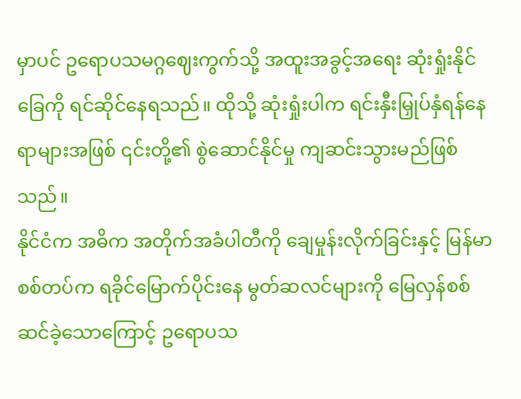မှာပင် ဥရောပသမဂ္ဂဈေးကွက်သို့ အထူးအခွင့်အရေး ဆုံးရှုံးနိုင်ခြေကို ရင်ဆိုင်နေရသည်။ ထိုသို့ ဆုံးရှုံးပါက ရင်းနှီးမြှုပ်နှံရန်နေရာများအဖြစ် ၎င်းတို့၏ စွဲဆောင်နိုင်မှု ကျဆင်းသွားမည်ဖြစ်သည်။
နိုင်ငံက အဓိက အတိုက်အခံပါတီကို ချေမှုန်းလိုက်ခြင်းနှင့် မြန်မာစစ်တပ်က ရခိုင်မြောက်ပိုင်းနေ မွတ်ဆလင်များကို မြေလှန်စစ်ဆင်ခဲ့သောကြောင့် ဥရောပသ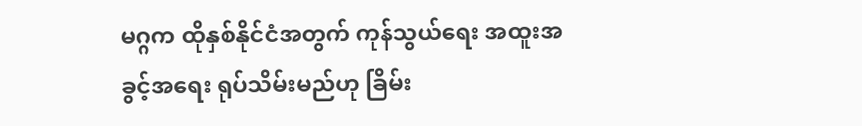မဂ္ဂက ထိုနှစ်နိုင်ငံအတွက် ကုန်သွယ်ရေး အထူးအခွင့်အရေး ရုပ်သိမ်းမည်ဟု ခြိမ်း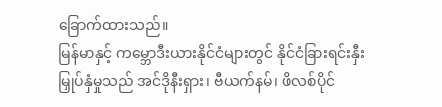ခြောက်ထားသည်။
မြန်မာနှင့် ကမ္ဘောဒီးယားနိုင်ငံများတွင် နိုင်ငံခြားရင်းနှီးမြှုပ်နှံမှုသည် အင်ဒိုနီးရှား၊ ဗီယက်နမ်၊ ဖိလစ်ပိုင်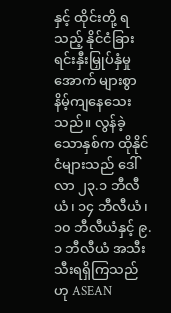နှင့် ထိုင်းတို့ ရသည့် နိုင်ငံခြားရင်းနှီးမြှုပ်နှံမှုအောက် များစွာနိမ့်ကျနေသေးသည်။ လွန်ခဲ့သောနှစ်က ထိုနိုင်ငံများသည် ဒေါ်လာ ၂၃.၁ ဘီလီယံ၊ ၁၄ ဘီလီယံ၊ ၁၀ ဘီလီယံနှင့် ၉.၁ ဘီလီယံ အသီးသီးရရှိကြသည်ဟု ASEAN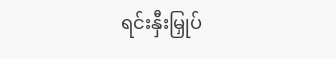ရင်းနှီးမြှုပ်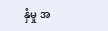နှံမှု အ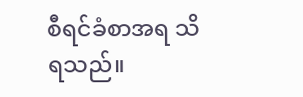စီရင်ခံစာအရ သိရသည်။